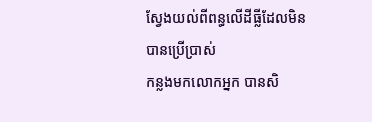ស្វែងយល់ពីពន្ធលើដីធ្លីដែលមិនបានប្រើប្រាស់
កន្លងមកលោកអ្នក បានសិ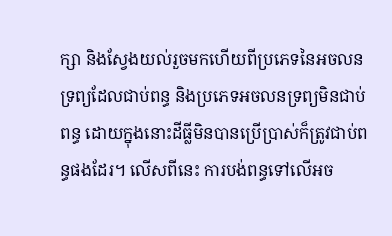ក្សា និងស្វែងយល់រួចមកហើយពីប្រភេទនៃអចលនទ្រព្យដែលជាប់ពន្ធ និងប្រភេទអចលនទ្រព្យមិនជាប់ពន្ធ ដោយក្នុងនោះដីធ្លីមិនបានប្រើប្រាស់ក៏ត្រូវជាប់ពន្ធផងដែរ។ លើសពីនេះ ការបង់ពន្ធទៅលើអច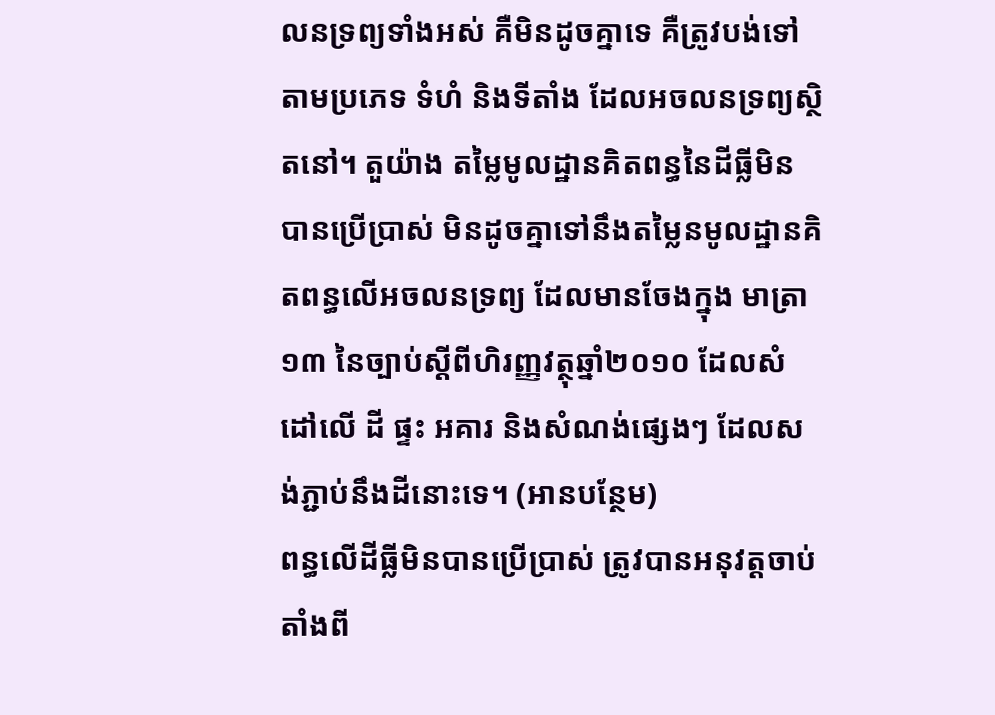លនទ្រព្យទាំងអស់ គឺមិនដូចគ្នាទេ គឺត្រូវបង់ទៅតាមប្រភេទ ទំហំ និងទីតាំង ដែលអចលនទ្រព្យស្ថិតនៅ។ តួយ៉ាង តម្លៃមូលដ្ឋានគិតពន្ធនៃដីធ្លីមិនបានប្រើប្រាស់ មិនដូចគ្នាទៅនឹងតម្លៃនមូលដ្ឋានគិតពន្ធលើអចលនទ្រព្យ ដែលមានចែងក្នុង មាត្រា ១៣ នៃច្បាប់ស្តីពីហិរញ្ញវត្ថុឆ្នាំ២០១០ ដែលសំដៅលើ ដី ផ្ទះ អគារ និងសំណង់ផ្សេងៗ ដែលសង់ភ្ជាប់នឹងដីនោះទេ។ (អានបន្ថែម)
ពន្ធលើដីធ្លីមិនបានប្រើប្រាស់ ត្រូវបានអនុវត្តចាប់តាំងពី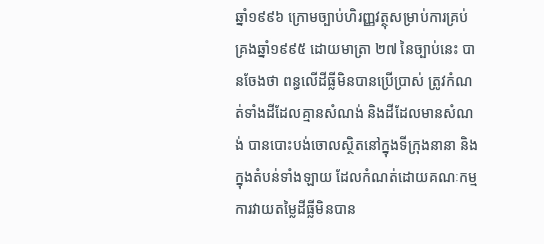ឆ្នាំ១៩៩៦ ក្រោមច្បាប់ហិរញ្ញវត្ថុសម្រាប់ការគ្រប់គ្រងឆ្នាំ១៩៩៥ ដោយមាត្រា ២៧ នៃច្បាប់នេះ បានចែងថា ពន្ធលើដីធ្លីមិនបានប្រើប្រាស់ ត្រូវកំណត់ទាំងដីដែលគ្មានសំណង់ និងដីដែលមានសំណង់ បានបោះបង់ចោលស្ថិតនៅក្នុងទីក្រុងនានា និងក្នុងតំបន់ទាំងឡាយ ដែលកំណត់ដោយគណៈកម្មការវាយតម្លៃដីធ្លីមិនបាន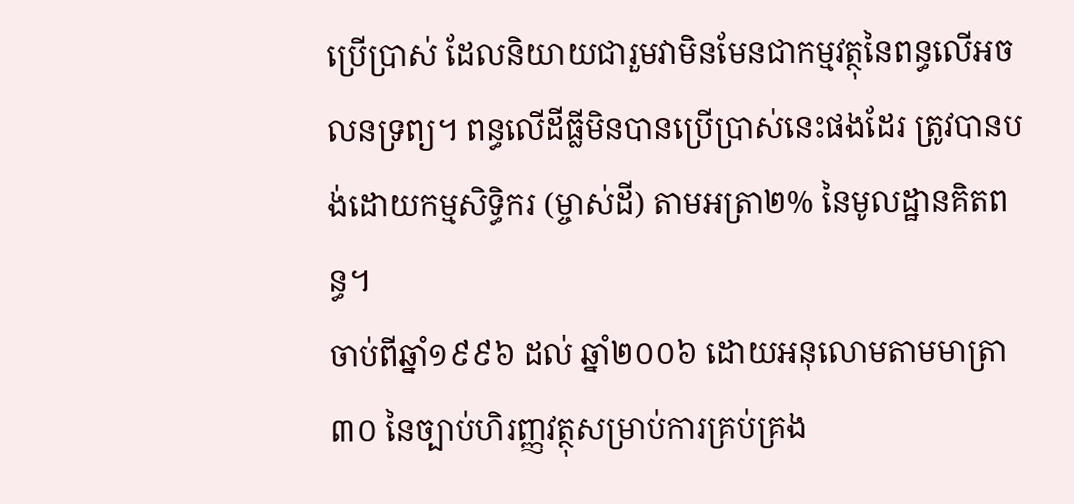ប្រើប្រាស់ ដែលនិយាយជារួមវាមិនមែនជាកម្មវត្ថុនៃពន្ធលើអចលនទ្រព្យ។ ពន្ធលើដីធ្លីមិនបានប្រើប្រាស់នេះផងដែរ ត្រូវបានបង់ដោយកម្មសិទ្ធិករ (ម្ចាស់ដី) តាមអត្រា២% នៃមូលដ្ឋានគិតពន្ធ។
ចាប់ពីឆ្នាំ១៩៩៦ ដល់ ឆ្នាំ២០០៦ ដោយអនុលោមតាមមាត្រា ៣០ នៃច្បាប់ហិរញ្ញវត្ថុសម្រាប់ការគ្រប់គ្រង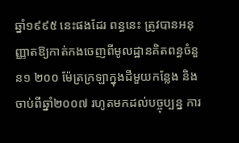ឆ្នាំ១៩៩៥ នេះផងដែរ ពន្ធនេះ ត្រូវបានអនុញ្ញាតឱ្យកាត់កងចេញពីមូលដ្ឋានគិតពន្ធចំនួន១ ២០០ ម៉ែត្រក្រឡាក្នុងដីមួយកន្លែង និងចាប់ពីឆ្នាំ២០០៧ រហូតមកដល់បច្ចុប្បន្ន ការ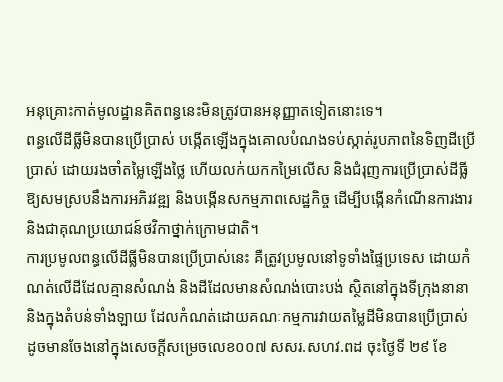អនុគ្រោះកាត់មូលដ្ឋានគិតពន្ធនេះមិនត្រូវបានអនុញ្ញាតទៀតនោះទេ។
ពន្ធលើដីធ្លីមិនបានប្រើប្រាស់ បង្កើតឡើងក្នុងគោលបំណងទប់ស្កាត់រូបភាពនៃទិញដីប្រើប្រាស់ ដោយរងចាំតម្លៃឡើងថ្លៃ ហើយលក់យកកម្រៃលើស និងជំរុញការប្រើប្រាស់ដីធ្លីឱ្យសមស្របនឹងការអភិរវឌ្ឍ និងបង្កើនសកម្មភាពសេដ្ឋកិច្ច ដើម្បីបង្កើនកំណើនការងារ និងជាគុណប្រយោជន៍ថវិកាថ្នាក់ក្រោមជាតិ។
ការប្រមូលពន្ធលើដីធ្លីមិនបានប្រើប្រាស់នេះ គឺត្រូវប្រមូលនៅទូទាំងផ្ទៃប្រទេស ដោយកំណត់លើដីដែលគ្មានសំណង់ និងដីដែលមានសំណង់បោះបង់ ស្ថិតនៅក្នុងទីក្រុងនានា និងក្នុងតំបន់ទាំងឡាយ ដែលកំណត់ដោយគណៈកម្មការវាយតម្លៃដីមិនបានប្រើប្រាស់ ដូចមានចែងនៅក្នុងសេចក្តីសម្រេចលេខ០០៧ សសរ.សហវ.ពដ ចុះថ្ងៃទី ២៩ ខែ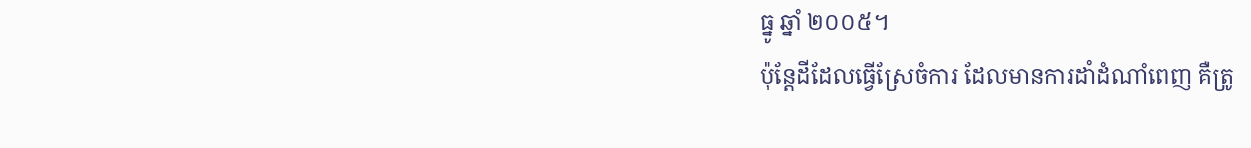ធ្នូ ឆ្នាំ ២០០៥។
ប៉ុន្តែដីដែលធ្វើស្រែចំការ ដែលមានការដាំដំណាំពេញ គឺត្រូ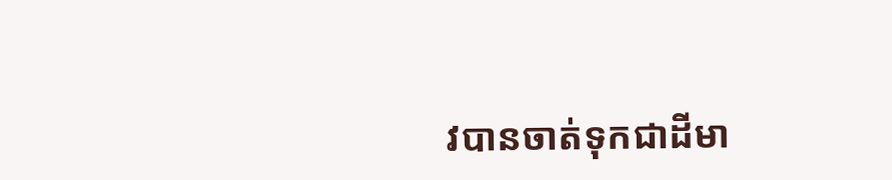វបានចាត់ទុកជាដីមា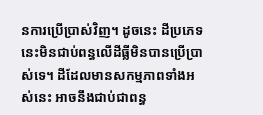នការប្រើប្រាស់វិញ។ ដូចនេះ ដីប្រភេទនេះមិនជាប់ពន្ធលើដីធ្លីមិនបានប្រើប្រាស់ទេ។ ដីដែលមានសកម្មភាពទាំងអស់នេះ អាចនឹងជាប់ជាពន្ធ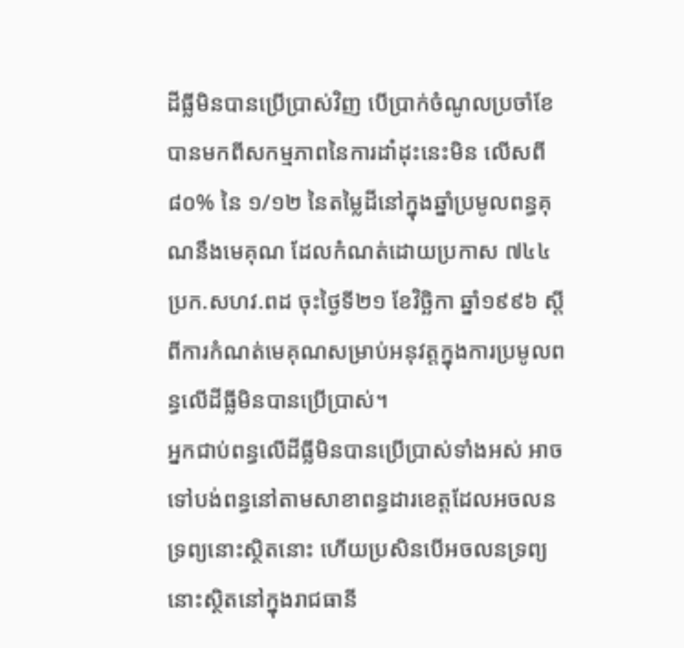ដីធ្លីមិនបានប្រើប្រាស់វិញ បើប្រាក់ចំណូលប្រចាំខែបានមកពីសកម្មភាពនៃការដាំដុះនេះមិន លើសពី៨០% នៃ ១/១២ នៃតម្លៃដីនៅក្នុងឆ្នាំប្រមូលពន្ធគុណនឹងមេគុណ ដែលកំណត់ដោយប្រកាស ៧៤៤ ប្រក.សហវ.ពដ ចុះថ្ងៃទី២១ ខែវិច្ឆិកា ឆ្នាំ១៩៩៦ ស្ដីពីការកំណត់មេគុណសម្រាប់អនុវត្ដក្នុងការប្រមូលពន្ធលើដីធ្លីមិនបានប្រើប្រាស់។
អ្នកជាប់ពន្ធលើដីធ្លីមិនបានប្រើប្រាស់ទាំងអស់ អាចទៅបង់ពន្ធនៅតាមសាខាពន្ធដារខេត្តដែលអចលនទ្រព្យនោះស្ថិតនោះ ហើយប្រសិនបើអចលនទ្រព្យនោះស្ថិតនៅក្នុងរាជធានី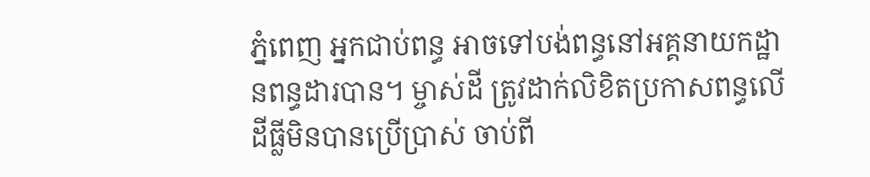ភ្នំពេញ អ្នកជាប់ពន្ធ អាចទៅបង់ពន្ធនៅអគ្គនាយកដ្ឋានពន្ធដារបាន។ ម្ចាស់ដី ត្រូវដាក់លិខិតប្រកាសពន្ធលើដីធ្លីមិនបានប្រើប្រាស់ ចាប់ពី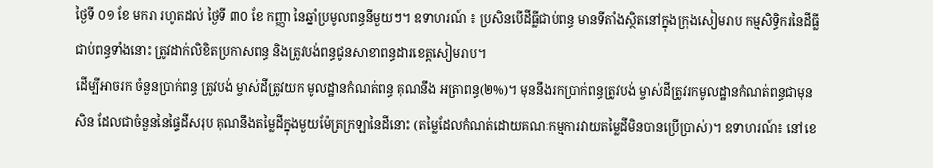ថ្ងៃទី ០១ ខែ មករា រហូតដល់ ថ្ងៃទី ៣០ ខែ កញ្ញា នៃឆ្នាំប្រមូលពន្ធនីមួយៗ។ ឧទាហរណ៍ ៖ ប្រសិនបើដីធ្លីជាប់ពន្ធ មានទីតាំងស្ថិតនៅក្នុងក្រុងសៀមរាប កម្មសិទ្ធិករនៃដីធ្លីជាប់ពន្ធទាំងនោះ ត្រូវដាក់លិខិតប្រកាសពន្ធ និងត្រូវបង់ពន្ធជូនសាខាពន្ធដារខេត្ដសៀមរាប។
ដើម្បីអាចរក ចំនួនប្រាក់ពន្ធ ត្រូវបង់ ម្ចាស់ដីត្រូវយក មូលដ្ឋានកំណត់ពន្ធ គុណនឹង អត្រាពន្ធ(២%)។ មុននឹងរកប្រាក់ពន្ធត្រូវបង់ ម្ចាស់ដីត្រូវរកមូលដ្ឋានកំណត់ពន្ធជាមុនសិន ដែលជាចំនួននៃផ្ទៃដីសរុប គុណនឹងតម្លៃដីក្នុងមួយម៉ែត្រក្រឡានៃដីនោះ (តម្លៃដែលកំណត់ដោយគណៈកម្មការវាយតម្លៃដីមិនបានប្រើប្រាស់)។ ឧទាហរណ៍៖ នៅខេ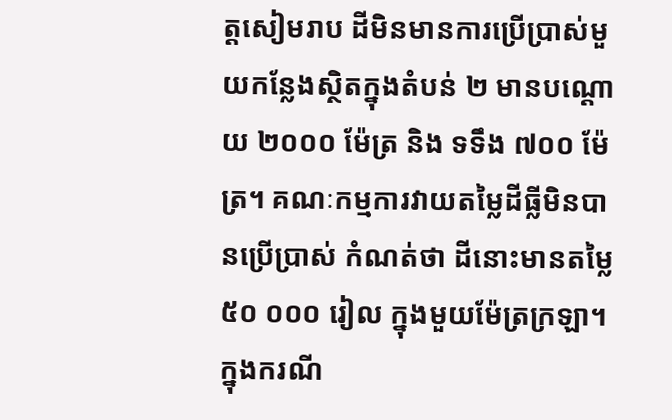ត្ដសៀមរាប ដីមិនមានការប្រើប្រាស់មួយកន្លែងស្ថិតក្នុងតំបន់ ២ មានបណ្ដោយ ២០០០ ម៉ែត្រ និង ទទឹង ៧០០ ម៉ែត្រ។ គណៈកម្មការវាយតម្លៃដីធ្លីមិនបានប្រើប្រាស់ កំណត់ថា ដីនោះមានតម្លៃ ៥០ ០០០ រៀល ក្នុងមួយម៉ែត្រក្រឡា។
ក្នុងករណី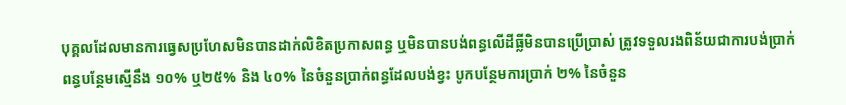បុគ្គលដែលមានការធ្វេសប្រហែសមិនបានដាក់លិខិតប្រកាសពន្ធ ឬមិនបានបង់ពន្ធលើដីធ្លីមិនបានប្រើប្រាស់ ត្រូវទទួលរងពិន័យជាការបង់ប្រាក់ពន្ធបន្ថែមស្មើនឹង ១០% ឬ២៥% និង ៤០% នៃចំនួនប្រាក់ពន្ធដែលបង់ខ្វះ បូកបន្ថែមការប្រាក់ ២% នៃចំនួន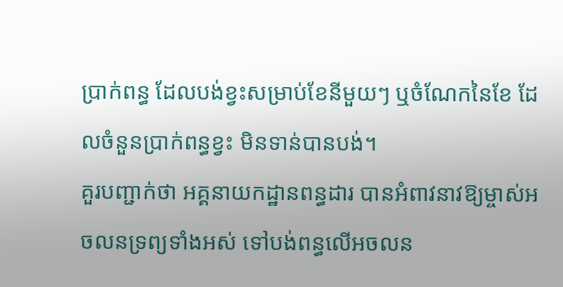ប្រាក់ពន្ធ ដែលបង់ខ្វះសម្រាប់ខែនីមួយៗ ឬចំណែកនៃខែ ដែលចំនួនប្រាក់ពន្ធខ្វះ មិនទាន់បានបង់។
គួរបញ្ជាក់ថា អគ្គនាយកដ្ឋានពន្ធដារ បានអំពាវនាវឱ្យម្ចាស់អចលនទ្រព្យទាំងអស់ ទៅបង់ពន្ធលើអចលន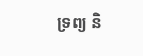ទ្រព្យ និ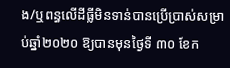ង/ឬពន្ធលើដីធ្លីមិនទាន់បានប្រើប្រាស់សម្រាប់ឆ្នាំ២០២០ ឱ្យបានមុនថ្ងៃទី ៣០ ខែក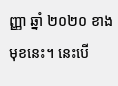ញ្ញា ឆ្នាំ ២០២០ ខាងមុខនេះ។ នេះបើ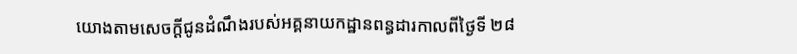យោងតាមសេចក្តីជូនដំណឹងរបស់អគ្គនាយកដ្ឋានពន្ធដារកាលពីថ្ងៃទី ២៨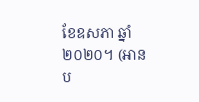ខែឧសភា ឆ្នាំ២០២០។ (អានប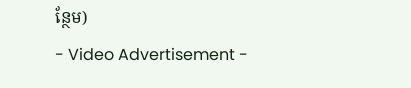ន្ថែម)
- Video Advertisement -